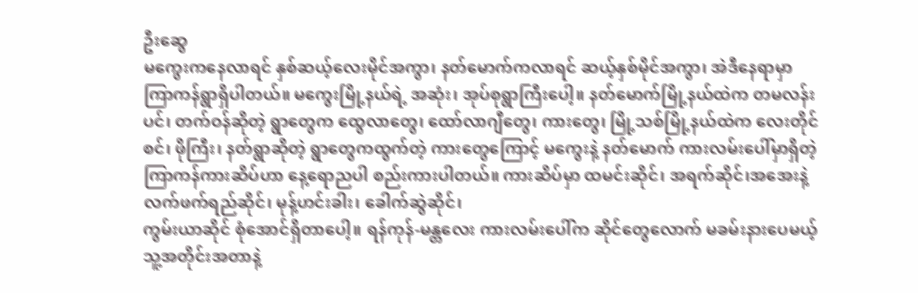ဦးဆွေ
မကွေးကနေလာရင် နှစ်ဆယ့်လေးမိုင်အကွာ၊ နတ်မောက်ကလာရင် ဆယ့်နှစ်မိုင်အကွာ၊ အဲဒီနေရာမှာ ကြာကန်ရွာရှိပါတယ်။ မကွေးမြို့နယ်ရဲ့ အဆုံး၊ အုပ်စုရွာကြီးပေါ့။ နတ်မောက်မြို့နယ်ထဲက တမလန်းပင်၊ တက်ဝန်ဆိုတဲ့ ရွာတွေက ထွေလာတွေ၊ ထော်လာဂျီတွေ၊ ကားတွေ၊ မြို့သစ်မြို့နယ်ထဲက လေးတိုင်စင်၊ ဖိုကြီး၊ နတ်ရွာဆိုတဲ့ ရွာတွေကထွက်တဲ့ ကားတွေကြောင့် မကွေးနဲ့ နတ်မောက် ကားလမ်းပေါ်မှာရှိတဲ့ ကြာကန်ကားဆိပ်ဟာ နေ့ရောညပါ စည်းကားပါတယ်။ ကားဆိပ်မှာ ထမင်းဆိုင်၊ အရက်ဆိုင်၊အအေးနဲ့ လက်ဖက်ရည်ဆိုင်၊ မုန့်ဟင်းခါး၊ ခေါက်ဆွဲဆိုင်၊
ကွမ်းယာဆိုင် စုံအောင်ရှိတာပေါ့။ ရန်ကုန်-မန္တလေး ကားလမ်းပေါ်က ဆိုင်တွေလောက် မခမ်းနားပေမယ့် သူ့အတိုင်းအတာနဲ့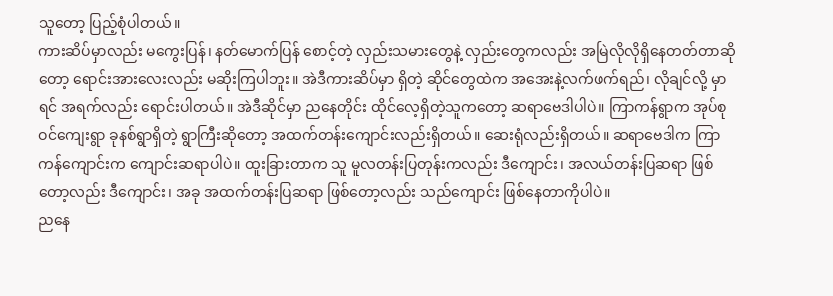သူတော့ ပြည့်စုံပါတယ်။
ကားဆိပ်မှာလည်း မကွေးပြန်၊ နတ်မောက်ပြန် စောင့်တဲ့ လှည်းသမားတွေနဲ့ လှည်းတွေကလည်း အမြဲလိုလိုရှိနေတတ်တာဆိုတော့ ရောင်းအားလေးလည်း မဆိုးကြပါဘူး။ အဲဒီကားဆိပ်မှာ ရှိတဲ့ ဆိုင်တွေထဲက အအေးနဲ့လက်ဖက်ရည်၊ လိုချင်လို့ မှာရင် အရက်လည်း ရောင်းပါတယ်။ အဲဒီဆိုင်မှာ ညနေတိုင်း ထိုင်လေ့ရှိတဲ့သူကတော့ ဆရာဗေဒါပါပဲ။ ကြာကန်ရွာက အုပ်စုဝင်ကျေးရွာ ခုနစ်ရွာရှိတဲ့ ရွာကြီးဆိုတော့ အထက်တန်းကျောင်းလည်းရှိတယ်။ ဆေးရုံလည်းရှိတယ်။ ဆရာဗေဒါက ကြာကန်ကျောင်းက ကျောင်းဆရာပါပဲ။ ထူးခြားတာက သူ မူလတန်းပြတုန်းကလည်း ဒီကျောင်း၊ အလယ်တန်းပြဆရာ ဖြစ်တော့လည်း ဒီကျောင်း၊ အခု အထက်တန်းပြဆရာ ဖြစ်တော့လည်း သည်ကျောင်း ဖြစ်နေတာကိုပါပဲ။
ညနေ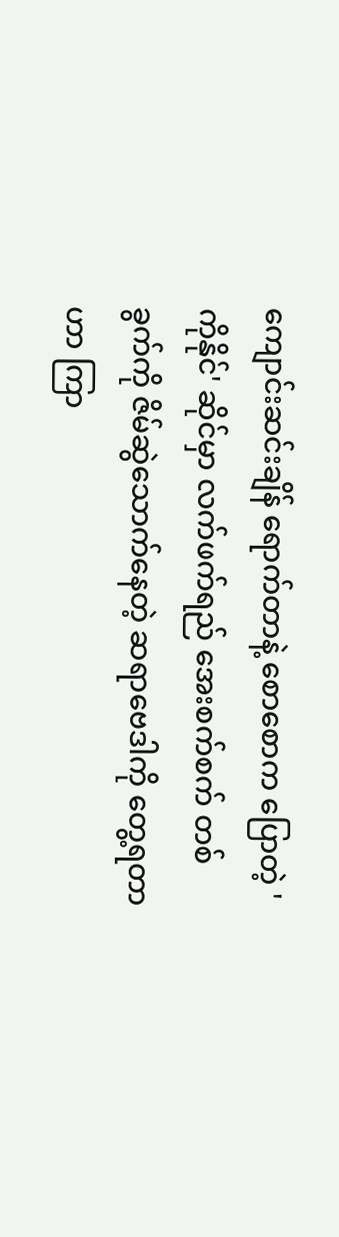ကျောင်းဆင်းချိန် ရောက်တာနဲ့ စောစောက ပြောတဲ့ 'ကိုနိုင်' ဆိုင်မှာ လက်ဖက်ရည် အေးစက်စက် တစ်ခွက်ကို ဇိမ်ဆွဲသောက်နေတဲ့ ဆရာဗေဒါကို တွေ့ရတာဟာ ကြာ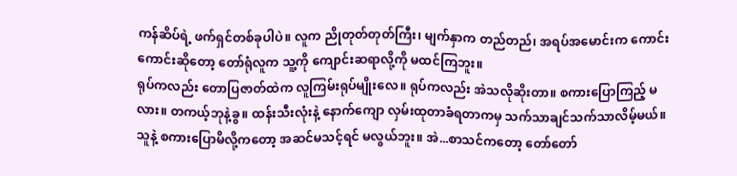ကန်ဆိပ်ရဲ့ ဖက်ရှင်တစ်ခုပါပဲ။ လူက ညိုတုတ်တုတ်ကြီး၊ မျက်နှာက တည်တည်၊ အရပ်အမောင်းက ကောင်းကောင်းဆိုတော့ တော်ရုံလူက သူ့ကို ကျောင်းဆရာလို့ကို မထင်ကြဘူး။
ရုပ်ကလည်း တောပြဇာတ်ထဲက လူကြမ်းရုပ်မျိုးလေ။ ရုပ်ကလည်း အဲသလိုဆိုးတာ။ စကားပြောကြည့် မလား။ တကယ့်ဘုနဲ့ခွ။ ထန်းသီးလုံးနဲ့ နောက်ကျော လှမ်းထုတာခံရတာကမှ သက်သာချင်သက်သာလိမ့်မယ်။ သူနဲ့ စကားပြောမိလို့ကတော့ အဆင်မသင့်ရင် မလွယ်ဘူး။ အဲ...စာသင်ကတော့ တော်တော်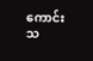ကောင်းသ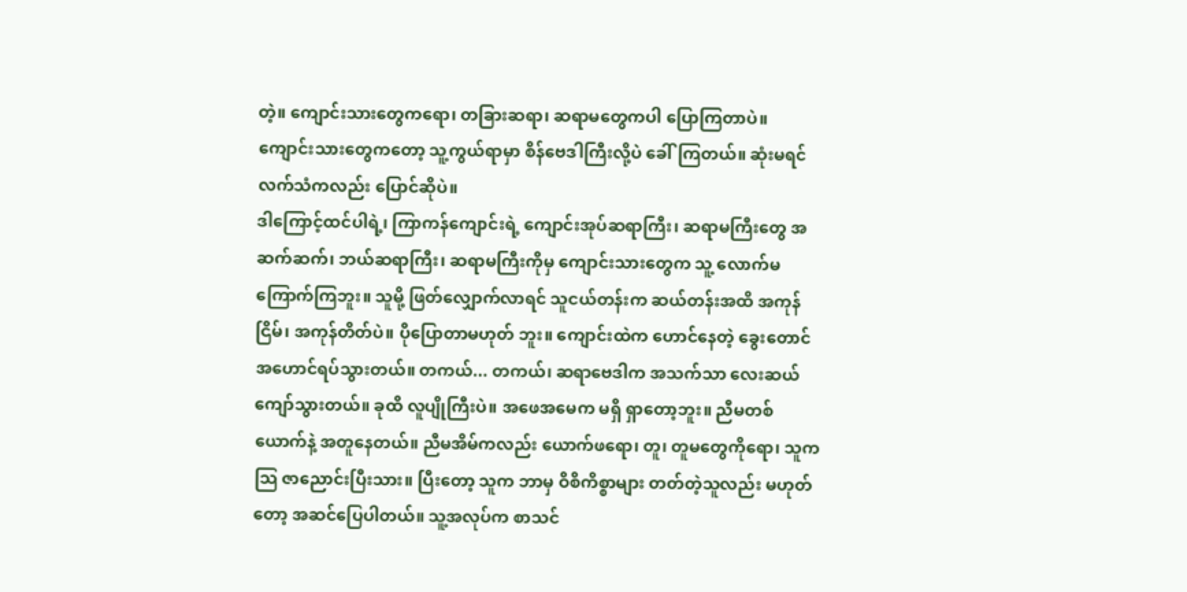တဲ့။ ကျောင်းသားတွေကရော၊ တခြားဆရာ၊ ဆရာမတွေကပါ ပြောကြတာပဲ။ ကျောင်းသားတွေကတော့ သူ့ကွယ်ရာမှာ စိန်ဗေဒါကြီးလို့ပဲ ခေါ်ကြတယ်။ ဆုံးမရင် လက်သံကလည်း ပြောင်ဆိုပဲ။
ဒါကြောင့်ထင်ပါရဲ့၊ ကြာကန်ကျောင်းရဲ့ ကျောင်းအုပ်ဆရာကြီး၊ ဆရာမကြီးတွေ အဆက်ဆက်၊ ဘယ်ဆရာကြီး၊ ဆရာမကြီးကိုမှ ကျောင်းသားတွေက သူ့ လောက်မကြောက်ကြဘူး။ သူမို့ ဖြတ်လျှောက်လာရင် သူငယ်တန်းက ဆယ်တန်းအထိ အကုန်ငြိမ်၊ အကုန်တိတ်ပဲ။ ပိုပြောတာမဟုတ် ဘူး။ ကျောင်းထဲက ဟောင်နေတဲ့ ခွေးတောင် အဟောင်ရပ်သွားတယ်။ တကယ်... တကယ်၊ ဆရာဗေဒါက အသက်သာ လေးဆယ်ကျော်သွားတယ်။ ခုထိ လူပျိုကြီးပဲ။ အဖေအမေက မရှိ ရှာတော့ဘူး။ ညီမတစ်ယောက်နဲ့ အတူနေတယ်။ ညီမအိမ်ကလည်း ယောက်ဖရော၊ တူ၊ တူမတွေကိုရော၊ သူကသြ ဇာညောင်းပြီးသား။ ပြီးတော့ သူက ဘာမှ ဝိစိကိစ္စာများ တတ်တဲ့သူလည်း မဟုတ်တော့ အဆင်ပြေပါတယ်။ သူ့အလုပ်က စာသင်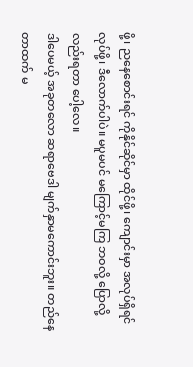ဖို့၊ ညနေစောင်းရင် ကိုနိုင်ဆိုင်မှာ ထိုင်ဖို့၊ ကျောင်းမှာ အလုပ်ရှိရင် လုပ်ဖို့၊ ဒီလောက်ပါပဲ။ မပူမပင် မကြောင့်မကြ ဘဝလို့ ပြောလို့လည်းရတာ ပေါ့လေ။
ဒါပေမယ့် အခုတလော ဆရာဗေဒါ မျက်နှာမကောင်းဘူး။ တည်နေတာထက် မ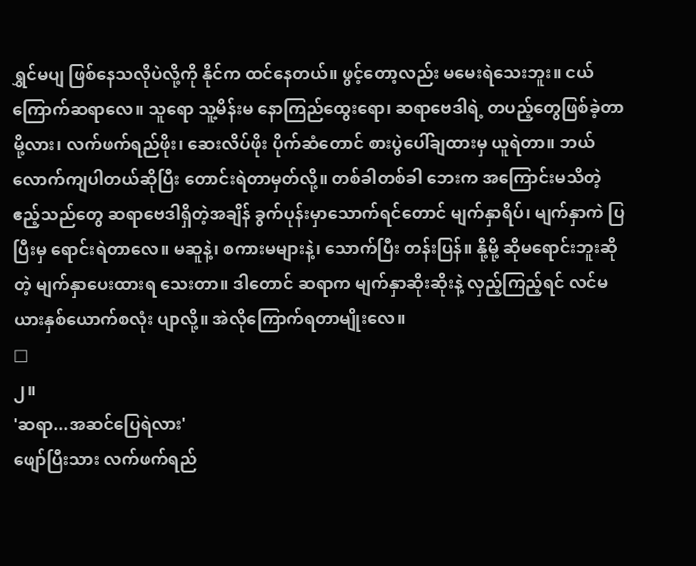ရွှင်မပျ ဖြစ်နေသလိုပဲလို့ကို နိုင်က ထင်နေတယ်။ ဖွင့်တော့လည်း မမေးရဲသေးဘူး။ ငယ်ကြောက်ဆရာလေ။ သူရော သူ့မိန်းမ နောကြည်ထွေးရော၊ ဆရာဗေဒါရဲ့ တပည့်တွေဖြစ်ခဲ့တာမို့လား၊ လက်ဖက်ရည်ဖိုး၊ ဆေးလိပ်ဖိုး ပိုက်ဆံတောင် စားပွဲပေါ်ချထားမှ ယူရဲတာ။ ဘယ်လောက်ကျပါတယ်ဆိုပြီး တောင်းရဲတာမှတ်လို့။ တစ်ခါတစ်ခါ ဘေးက အကြောင်းမသိတဲ့ ဧည့်သည်တွေ ဆရာဗေဒါရှိတဲ့အချိန် ခွက်ပုန်းမှာသောက်ရင်တောင် မျက်နှာရိပ်၊ မျက်နှာကဲ ပြပြီးမှ ရောင်းရဲတာလေ။ မဆူနဲ့၊ စကားမများနဲ့၊ သောက်ပြီး တန်းပြန်။ နို့မို့ ဆိုမရောင်းဘူးဆိုတဲ့ မျက်နှာပေးထားရ သေးတာ။ ဒါတောင် ဆရာက မျက်နှာဆိုးဆိုးနဲ့ လှည့်ကြည့်ရင် လင်မယားနှစ်ယောက်စလုံး ပျာလို့။ အဲလိုကြောက်ရတာမျိုးလေ။
□
၂။
'ဆရာ...အဆင်ပြေရဲလား'
ဖျော်ပြီးသား လက်ဖက်ရည်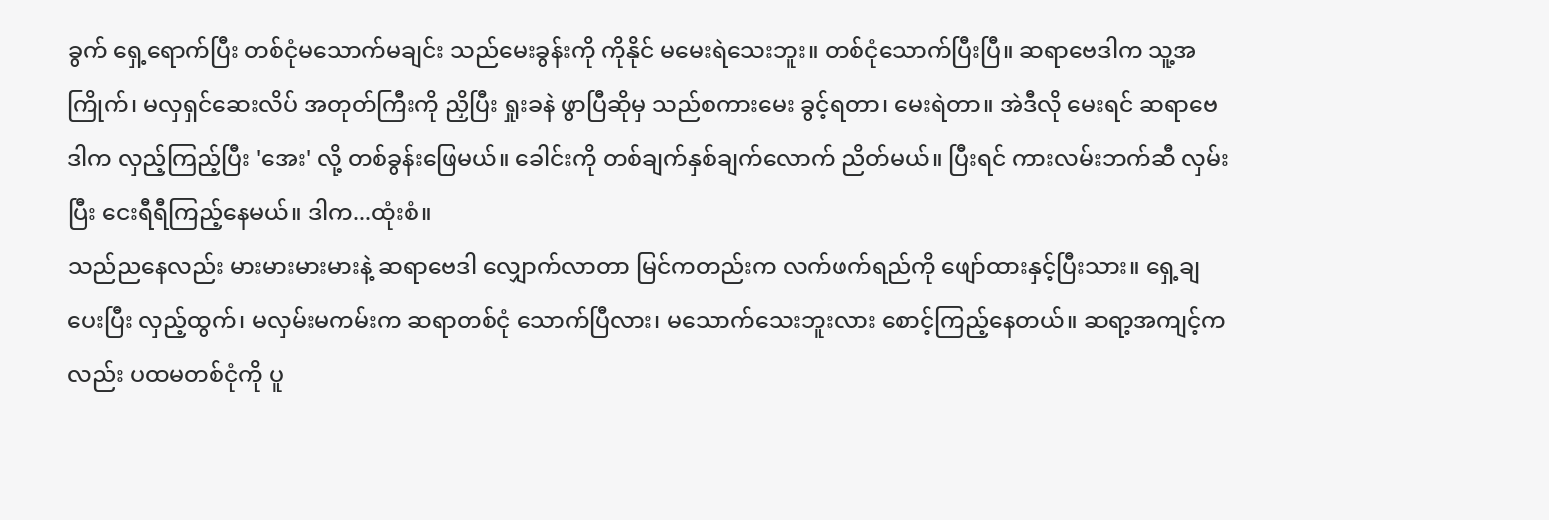ခွက် ရှေ့ရောက်ပြီး တစ်ငုံမသောက်မချင်း သည်မေးခွန်းကို ကိုနိုင် မမေးရဲသေးဘူး။ တစ်ငုံသောက်ပြီးပြီ။ ဆရာဗေဒါက သူ့အကြိုက်၊ မလှရှင်ဆေးလိပ် အတုတ်ကြီးကို ညှိပြီး ရှုးခနဲ ဖွာပြီဆိုမှ သည်စကားမေး ခွင့်ရတာ၊ မေးရဲတာ။ အဲဒီလို မေးရင် ဆရာဗေဒါက လှည့်ကြည့်ပြီး 'အေး' လို့ တစ်ခွန်းဖြေမယ်။ ခေါင်းကို တစ်ချက်နှစ်ချက်လောက် ညိတ်မယ်။ ပြီးရင် ကားလမ်းဘက်ဆီ လှမ်းပြီး ငေးရီရီကြည့်နေမယ်။ ဒါက...ထုံးစံ။
သည်ညနေလည်း မားမားမားမားနဲ့ ဆရာဗေဒါ လျှောက်လာတာ မြင်ကတည်းက လက်ဖက်ရည်ကို ဖျော်ထားနှင့်ပြီးသား။ ရှေ့ချပေးပြီး လှည့်ထွက်၊ မလှမ်းမကမ်းက ဆရာတစ်ငုံ သောက်ပြီလား၊ မသောက်သေးဘူးလား စောင့်ကြည့်နေတယ်။ ဆရာ့အကျင့်ကလည်း ပထမတစ်ငုံကို ပူ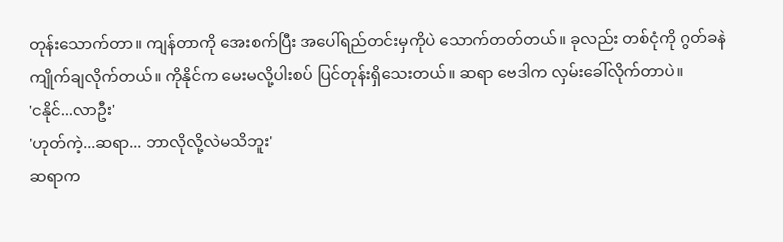တုန်းသောက်တာ။ ကျန်တာကို အေးစက်ပြီး အပေါ်ရည်တင်းမှကိုပဲ သောက်တတ်တယ်။ ခုလည်း တစ်ငုံကို ဂွတ်ခနဲ ကျိုက်ချလိုက်တယ်။ ကိုနိုင်က မေးမလို့ပါးစပ် ပြင်တုန်းရှိသေးတယ်။ ဆရာ ဗေဒါက လှမ်းခေါ်လိုက်တာပဲ။
'ငနိုင်...လာဦး'
'ဟုတ်ကဲ့...ဆရာ... ဘာလိုလို့လဲမသိဘူး'
ဆရာက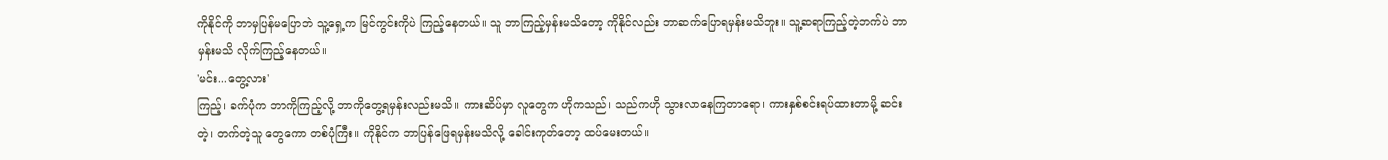ကိုနိုင်ကို ဘာမှပြန်မပြောဘဲ သူ့ရှေ့က မြင်ကွင်းကိုပဲ ကြည့်နေတယ်။ သူ ဘာကြည့်မှန်းမသိတော့ ကိုနိုင်လည်း ဘာဆက်ပြောရမှန်းမသိဘူး။ သူ့ဆရာကြည့်တဲ့ဘက်ပဲ ဘာမှန်းမသိ လိုက်ကြည့်နေတယ်။
'မင်း...တွေ့လား'
ကြည့်၊ ခက်ပုံက ဘာကိုကြည့်လို့ ဘာကိုတွေ့ရမှန်းလည်းမသိ။ ကားဆိပ်မှာ လူတွေက ဟိုကသည်၊ သည်ကဟို သွားလာနေကြတာရော၊ ကားနှစ်စင်းရပ်ထားတာမို့ ဆင်းတဲ့၊ တက်တဲ့သူ တွေကော တစ်ပုံကြီး။ ကိုနိုင်က ဘာပြန်ဖြေရမှန်းမသိလို့ ခေါင်းကုတ်တော့ ထပ်မေးတယ်။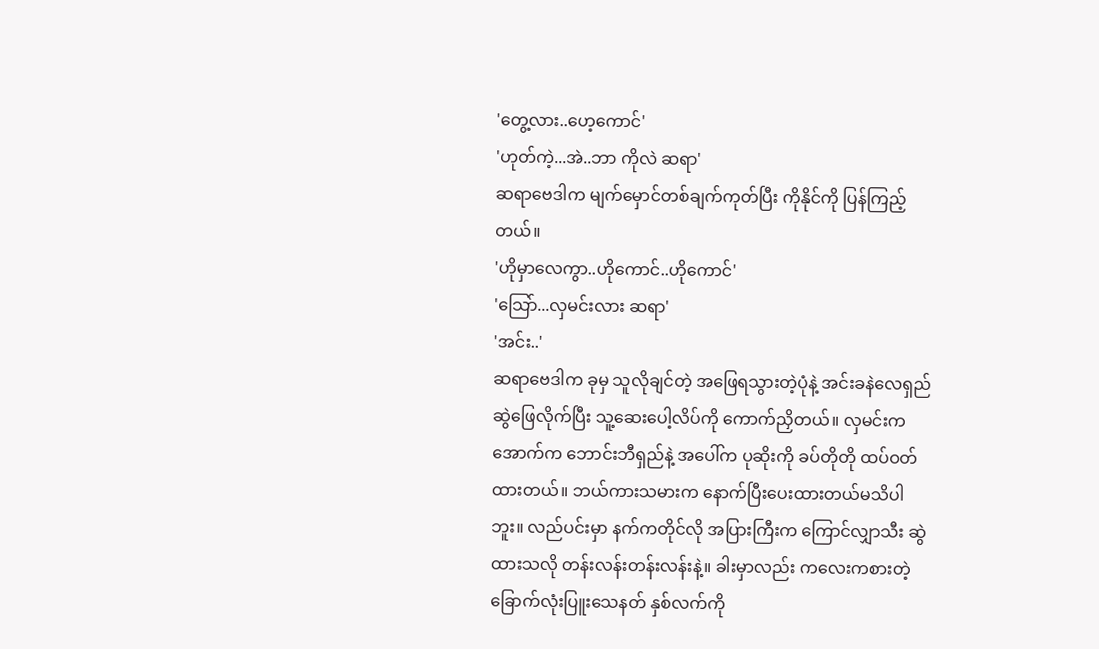'တွေ့လား..ဟေ့ကောင်'
'ဟုတ်ကဲ့...အဲ..ဘာ ကိုလဲ ဆရာ'
ဆရာဗေဒါက မျက်မှောင်တစ်ချက်ကုတ်ပြီး ကိုနိုင်ကို ပြန်ကြည့်တယ်။
'ဟိုမှာလေကွာ..ဟိုကောင်..ဟိုကောင်'
'သြော်...လှမင်းလား ဆရာ'
'အင်း..'
ဆရာဗေဒါက ခုမှ သူလိုချင်တဲ့ အဖြေရသွားတဲ့ပုံနဲ့ အင်းခနဲလေရှည်ဆွဲဖြေလိုက်ပြီး သူ့ဆေးပေါ့လိပ်ကို ကောက်ညှိတယ်။ လှမင်းက အောက်က ဘောင်းဘီရှည်နဲ့ အပေါ်က ပုဆိုးကို ခပ်တိုတို ထပ်ဝတ်ထားတယ်။ ဘယ်ကားသမားက နောက်ပြီးပေးထားတယ်မသိပါဘူး။ လည်ပင်းမှာ နက်ကတိုင်လို အပြားကြီးက ကြောင်လျှာသီး ဆွဲထားသလို တန်းလန်းတန်းလန်းနဲ့။ ခါးမှာလည်း ကလေးကစားတဲ့ ခြောက်လုံးပြူးသေနတ် နှစ်လက်ကို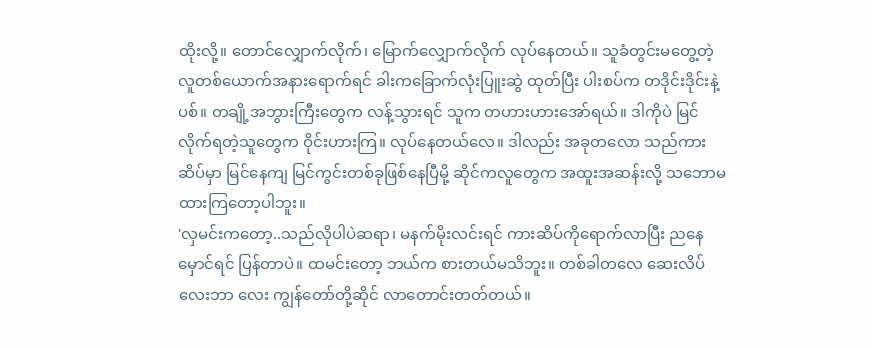ထိုးလို့။ တောင်လျှောက်လိုက်၊ မြောက်လျှောက်လိုက် လုပ်နေတယ်။ သူခံတွင်းမတွေ့တဲ့ လူတစ်ယောက်အနားရောက်ရင် ခါးကခြောက်လုံးပြူးဆွဲ ထုတ်ပြီး ပါးစပ်က တဒိုင်းဒိုင်းနဲ့ ပစ်။ တချို့အဘွားကြီးတွေက လန့်သွားရင် သူက တဟားဟားအော်ရယ်။ ဒါကိုပဲ မြင်လိုက်ရတဲ့သူတွေက ဝိုင်းဟားကြ။ လုပ်နေတယ်လေ။ ဒါလည်း အခုတလော သည်ကားဆိပ်မှာ မြင်နေကျ မြင်ကွင်းတစ်ခုဖြစ်နေပြီမို့ ဆိုင်ကလူတွေက အထူးအဆန်းလို့ သဘောမထားကြတော့ပါဘူး။
'လှမင်းကတော့..သည်လိုပါပဲဆရာ၊ မနက်မိုးလင်းရင် ကားဆိပ်ကိုရောက်လာပြီး ညနေမှောင်ရင် ပြန်တာပဲ။ ထမင်းတော့ ဘယ်က စားတယ်မသိဘူး။ တစ်ခါတလေ ဆေးလိပ်လေးဘာ လေး ကျွန်တော်တို့ဆိုင် လာတောင်းတတ်တယ်။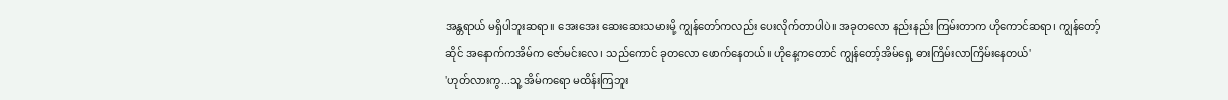အန္တရာယ် မရှိပါဘူးဆရာ။ အေးအေး ဆေးဆေးသမားမို့ ကျွန်တော်ကလည်း ပေးလိုက်တာပါပဲ။ အခုတလော နည်းနည်း ကြမ်းတာက ဟိုကောင်ဆရာ၊ ကျွန်တော့်ဆိုင် အနောက်ကအိမ်က ဇော်မင်းလေ၊ သည်ကောင် ခုတလော ဖောက်နေတယ်။ ဟိုနေ့ကတောင် ကျွန်တော့်အိမ်ရှေ့ ဓားကြိမ်းလာကြိမ်းနေတယ်'
'ဟုတ်လားကွ...သူ့ အိမ်ကရော မထိန်းကြဘူး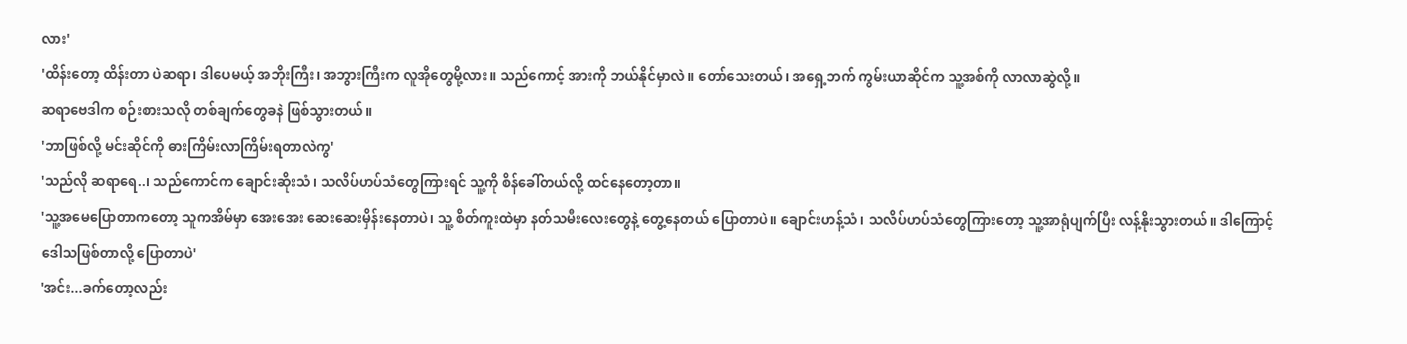လား'
'ထိန်းတော့ ထိန်းတာ ပဲဆရာ၊ ဒါပေမယ့် အဘိုးကြီး၊ အဘွားကြီးက လူအိုတွေမို့လား။ သည်ကောင့် အားကို ဘယ်နိုင်မှာလဲ။ တော်သေးတယ်၊ အရှေ့ဘက် ကွမ်းယာဆိုင်က သူ့အစ်ကို လာလာဆွဲလို့။
ဆရာဗေဒါက စဉ်းစားသလို တစ်ချက်တွေခနဲ ဖြစ်သွားတယ်။
'ဘာဖြစ်လို့ မင်းဆိုင်ကို ဓားကြိမ်းလာကြိမ်းရတာလဲကွ'
'သည်လို ဆရာရေ..၊ သည်ကောင်က ချောင်းဆိုးသံ၊ သလိပ်ဟပ်သံတွေကြားရင် သူ့ကို စိန်ခေါ်တယ်လို့ ထင်နေတော့တာ။
'သူ့အမေပြောတာကတော့ သူကအိမ်မှာ အေးအေး ဆေးဆေးမှိန်းနေတာပဲ၊ သူ့ စိတ်ကူးထဲမှာ နတ်သမီးလေးတွေနဲ့ တွေ့နေတယ် ပြောတာပဲ။ ချောင်းဟန့်သံ၊ သလိပ်ဟပ်သံတွေကြားတော့ သူ့အာရုံပျက်ပြီး လန့်နိုးသွားတယ်။ ဒါကြောင့် ဒေါသဖြစ်တာလို့ ပြောတာပဲ'
'အင်း...ခက်တော့လည်း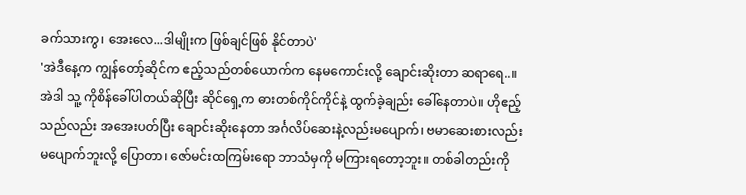ခက်သားကွ၊ အေးလေ...ဒါမျိုးက ဖြစ်ချင်ဖြစ် နိုင်တာပဲ'
'အဲဒီနေ့က ကျွန်တော့်ဆိုင်က ဧည့်သည်တစ်ယောက်က နေမကောင်းလို့ ချောင်းဆိုးတာ ဆရာရေ..။ အဲဒါ သူ့ ကိုစိန်ခေါ်ပါတယ်ဆိုပြီး ဆိုင်ရှေ့က ဓားတစ်ကိုင်ကိုင်နဲ့ ထွက်ခဲ့ချည်း ခေါ်နေတာပဲ။ ဟိုဧည့်သည်လည်း အအေးပတ်ပြီး ချောင်းဆိုးနေတာ အင်္ဂလိပ်ဆေးနဲ့လည်းမပျောက်၊ ဗမာဆေးစားလည်း မပျောက်ဘူးလို့ ပြောတာ၊ ဇော်မင်းထကြမ်းရော ဘာသံမှကို မကြားရတော့ဘူး။ တစ်ခါတည်းကို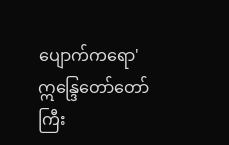ပျောက်ကရော'
ဣန္ဒြေတော်တော်ကြီး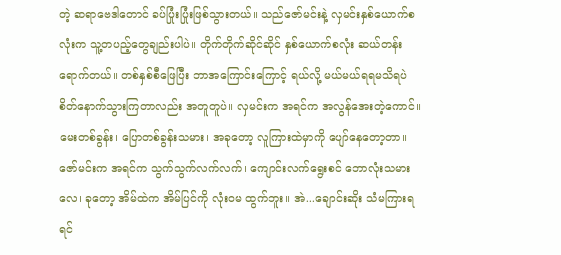တဲ့ ဆရာဗေဒါတောင် ခပ်ပြုံးပြုံးဖြစ်သွားတယ်။ သည်ဇော်မင်းနဲ့ လှမင်းနှစ်ယောက်စလုံးက သူ့တပည့်တွေချည်းပါပဲ။ တိုက်တိုက်ဆိုင်ဆိုင် နှစ်ယောက်စလုံး ဆယ်တန်း ရောက်တယ်။ တစ်နှစ်စီဖြေပြီး ဘာအကြောင်းကြောင့် ရယ်လို့ မယ်မယ်ရရမသိရပဲ စိတ်နောက်သွားကြတာလည်း အတူတူပဲ။ လှမင်းက အရင်က အလွန်အေးတဲ့ကောင်။ မေးတစ်ခွန်း၊ ပြောတစ်ခွန်းသမား၊ အခုတော့ လူကြားထဲမှာကို ပျော်နေတော့တာ။ ဇော်မင်းက အရင်က သွက်သွက်လက်လက်၊ ကျောင်းလက်ရွေးစင် ဘောလုံးသမားလေ၊ ခုတော့ အိမ်ထဲက အိမ်ပြင်ကို လုံးဝမ ထွက်ဘူး။ အဲ...ချောင်းဆိုး သံမကြားရရင်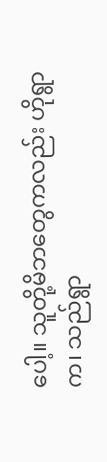ပေါ့။ သူတို့မိဘတွေကလည်း ဟိုရွာက၊ သည်ရွာ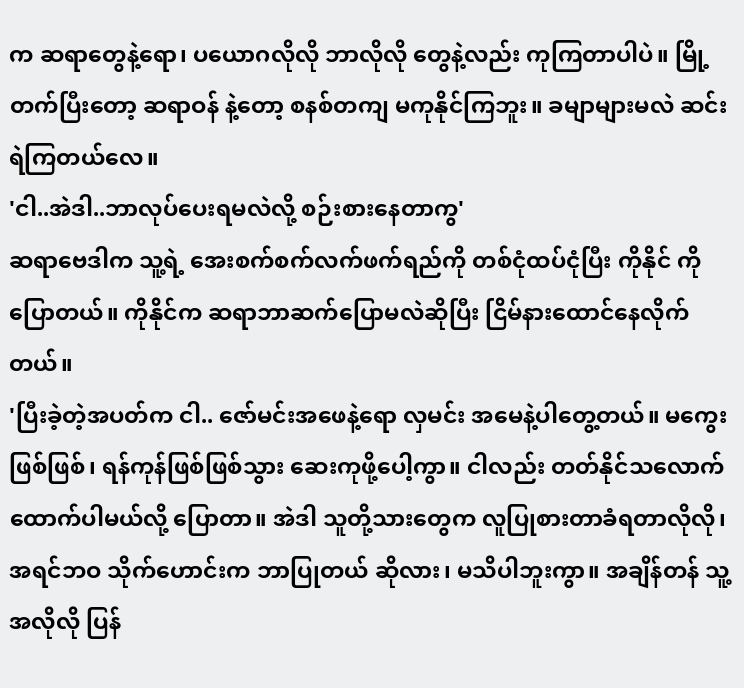က ဆရာတွေနဲ့ရော၊ ပယောဂလိုလို ဘာလိုလို တွေနဲ့လည်း ကုကြတာပါပဲ။ မြို့တက်ပြီးတော့ ဆရာဝန် နဲ့တော့ စနစ်တကျ မကုနိုင်ကြဘူး။ ခမျာများမလဲ ဆင်းရဲကြတယ်လေ။
'ငါ..အဲဒါ..ဘာလုပ်ပေးရမလဲလို့ စဉ်းစားနေတာကွ'
ဆရာဗေဒါက သူ့ရဲ့ အေးစက်စက်လက်ဖက်ရည်ကို တစ်ငုံထပ်ငုံပြီး ကိုနိုင် ကို ပြောတယ်။ ကိုနိုင်က ဆရာဘာဆက်ပြောမလဲဆိုပြီး ငြိမ်နားထောင်နေလိုက်တယ်။
'ပြီးခဲ့တဲ့အပတ်က ငါ.. ဇော်မင်းအဖေနဲ့ရော လှမင်း အမေနဲ့ပါတွေ့တယ်။ မကွေး ဖြစ်ဖြစ်၊ ရန်ကုန်ဖြစ်ဖြစ်သွား ဆေးကုဖို့ပေါ့ကွာ။ ငါလည်း တတ်နိုင်သလောက် ထောက်ပါမယ်လို့ ပြောတာ။ အဲဒါ သူတို့သားတွေက လူပြုစားတာခံရတာလိုလို၊ အရင်ဘဝ သိုက်ဟောင်းက ဘာပြုတယ် ဆိုလား၊ မသိပါဘူးကွာ။ အချိန်တန် သူ့အလိုလို ပြန်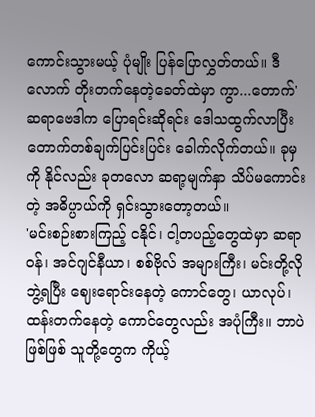ကောင်းသွားမယ့် ပုံမျိုး ပြန်ပြောလွှတ်တယ်။ ဒီလောက် တိုးတက်နေတဲ့ခေတ်ထဲမှာ ကွာ...တောက်'
ဆရာဗေဒါက ပြောရင်းဆိုရင်း ဒေါသထွက်လာပြီး တောက်တစ်ချက်ပြင်းပြင်း ခေါက်လိုက်တယ်။ ခုမှကို နိုင်လည်း ခုတလော ဆရာ့မျက်နှာ သိပ်မကောင်းတဲ့ အဓိပ္ပာယ်ကို ရှင်းသွားတော့တယ်။
'မင်းစဉ်းစားကြည့် ငနိုင်၊ ငါ့တပည့်တွေထဲမှာ ဆရာဝန်၊ အင်ဂျင်နီယာ၊ စစ်ဗိုလ် အများကြီး၊ မင်းတို့လို ဘွဲ့ရပြီး ဈေးရောင်းနေတဲ့ ကောင်တွေ၊ ယာလုပ်၊ ထန်းတက်နေတဲ့ ကောင်တွေလည်း အပုံကြီး။ ဘာပဲဖြစ်ဖြစ် သူတို့တွေက ကိုယ့်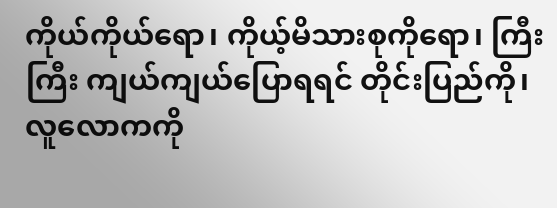ကိုယ်ကိုယ်ရော၊ ကိုယ့်မိသားစုကိုရော၊ ကြီးကြီး ကျယ်ကျယ်ပြောရရင် တိုင်းပြည်ကို၊ လူလောကကို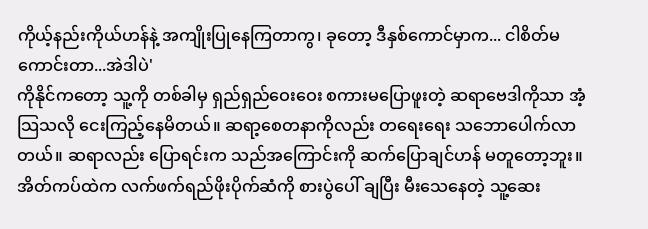ကိုယ့်နည်းကိုယ်ဟန်နဲ့ အကျိုးပြုနေကြတာကွ၊ ခုတော့ ဒီနှစ်ကောင်မှာက... ငါစိတ်မကောင်းတာ...အဲဒါပဲ'
ကိုနိုင်ကတော့ သူ့ကို တစ်ခါမှ ရှည်ရှည်ဝေးဝေး စကားမပြောဖူးတဲ့ ဆရာဗေဒါကိုသာ အံ့သြသလို ငေးကြည့်နေမိတယ်။ ဆရာ့စေတနာကိုလည်း တရေးရေး သဘောပေါက်လာတယ်။ ဆရာလည်း ပြောရင်းက သည်အကြောင်းကို ဆက်ပြောချင်ဟန် မတူတော့ဘူး။ အိတ်ကပ်ထဲက လက်ဖက်ရည်ဖိုးပိုက်ဆံကို စားပွဲပေါ် ချပြီး မီးသေနေတဲ့ သူ့ဆေး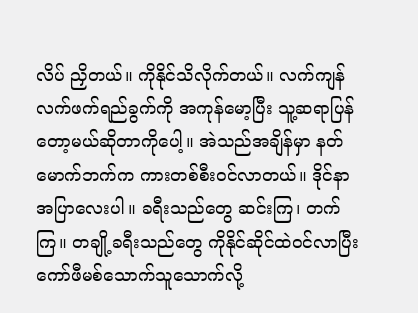လိပ် ညှိတယ်။ ကိုနိုင်သိလိုက်တယ်။ လက်ကျန် လက်ဖက်ရည်ခွက်ကို အကုန်မော့ပြီး သူ့ဆရာပြန်တော့မယ်ဆိုတာကိုပေါ့။ အဲသည်အချိန်မှာ နတ်မောက်ဘက်က ကားတစ်စီးဝင်လာတယ်။ ဒိုင်နာအပြာလေးပါ။ ခရီးသည်တွေ ဆင်းကြ၊ တက်ကြ။ တချို့ခရီးသည်တွေ ကိုနိုင်ဆိုင်ထဲဝင်လာပြီး ကော်ဖီမစ်သောက်သူသောက်လို့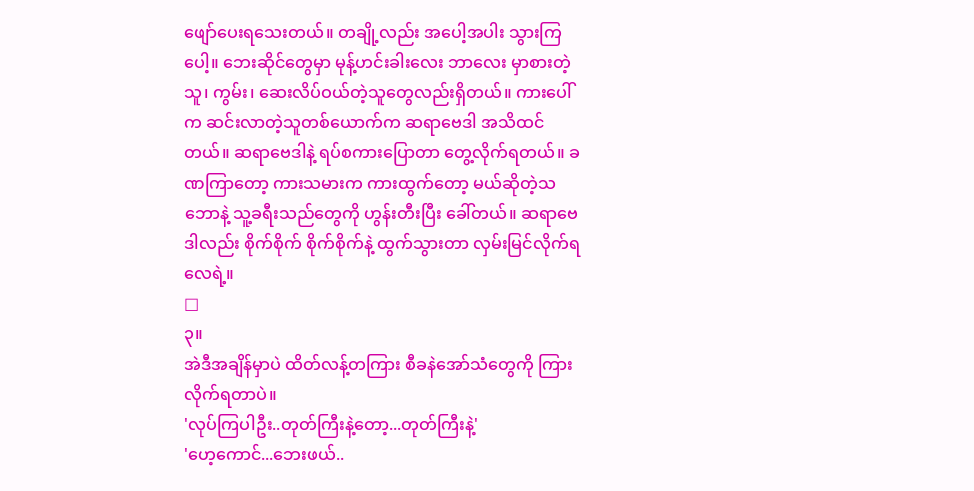ဖျော်ပေးရသေးတယ်။ တချို့လည်း အပေါ့အပါး သွားကြပေါ့။ ဘေးဆိုင်တွေမှာ မုန့်ဟင်းခါးလေး ဘာလေး မှာစားတဲ့သူ၊ ကွမ်း၊ ဆေးလိပ်ဝယ်တဲ့သူတွေလည်းရှိတယ်။ ကားပေါ်က ဆင်းလာတဲ့သူတစ်ယောက်က ဆရာဗေဒါ အသိထင်တယ်။ ဆရာဗေဒါနဲ့ ရပ်စကားပြောတာ တွေ့လိုက်ရတယ်။ ခဏကြာတော့ ကားသမားက ကားထွက်တော့ မယ်ဆိုတဲ့သဘောနဲ့ သူ့ခရီးသည်တွေကို ဟွန်းတီးပြီး ခေါ်တယ်။ ဆရာဗေဒါလည်း စိုက်စိုက် စိုက်စိုက်နဲ့ ထွက်သွားတာ လှမ်းမြင်လိုက်ရလေရဲ့။
□
၃။
အဲဒီအချိန်မှာပဲ ထိတ်လန့်တကြား စီခနဲအော်သံတွေကို ကြားလိုက်ရတာပဲ။
'လုပ်ကြပါဦး..တုတ်ကြီးနဲ့တော့...တုတ်ကြီးနဲ့'
'ဟေ့ကောင်...ဘေးဖယ်..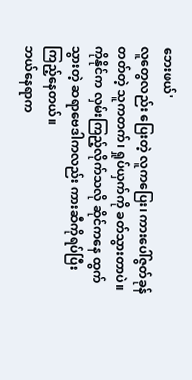ဘေးဖယ်'
လူတွေလည်း ပြေးတဲ့ လူကပြေး၊ ကားပေါ်ဇွတ်ခုန် တတ်တဲ့ သူကတက်၊ ရှုပ်ယှက်ကို ခတ်သွားတာပဲ။ ကိုနိုင်က လှမ်းကြည့်လိုက်သလို ဆိုင်ကနေ ထွက်သွားတဲ့ ဆရာဗေဒါကလည်း ကားဆီကိုရပ်ပြီး ကြည့်နေတယ်။
ဘယ်နေရာက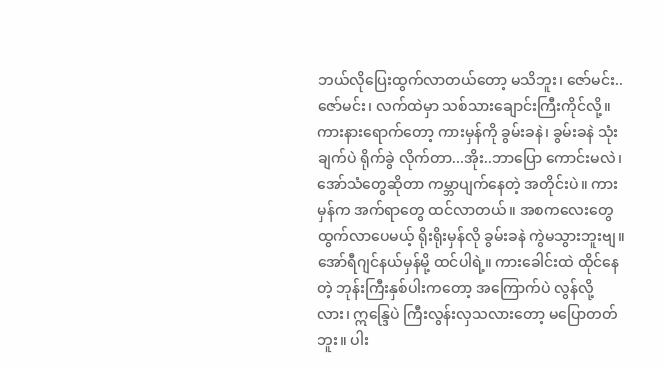ဘယ်လိုပြေးထွက်လာတယ်တော့ မသိဘူး၊ ဇော်မင်း..ဇော်မင်း၊ လက်ထဲမှာ သစ်သားချောင်းကြီးကိုင်လို့။ ကားနားရောက်တော့ ကားမှန်ကို ခွမ်းခနဲ၊ ခွမ်းခနဲ သုံးချက်ပဲ ရိုက်ခွဲ လိုက်တာ...အိုး..ဘာပြော ကောင်းမလဲ၊ အော်သံတွေဆိုတာ ကမ္ဘာပျက်နေတဲ့ အတိုင်းပဲ။ ကားမှန်က အက်ရာတွေ ထင်လာတယ်။ အစကလေးတွေ ထွက်လာပေမယ့် ရိုးရိုးမှန်လို ခွမ်းခနဲ ကွဲမသွားဘူးဗျ။ အော်ရီဂျင်နယ်မှန်မို့ ထင်ပါရဲ့။ ကားခေါင်းထဲ ထိုင်နေတဲ့ ဘုန်းကြီးနှစ်ပါးကတော့ အကြောက်ပဲ လွန်လို့လား၊ ဣန္ဒြေပဲ ကြီးလွန်းလှသလားတော့ မပြောတတ်ဘူး။ ပါး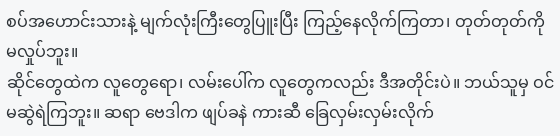စပ်အဟောင်းသားနဲ့ မျက်လုံးကြီးတွေပြူးပြီး ကြည့်နေလိုက်ကြတာ၊ တုတ်တုတ်ကို မလှုပ်ဘူး။
ဆိုင်တွေထဲက လူတွေရော၊ လမ်းပေါ်က လူတွေကလည်း ဒီအတိုင်းပဲ။ ဘယ်သူမှ ဝင်မဆွဲရဲကြဘူး။ ဆရာ ဗေဒါက ဖျပ်ခနဲ ကားဆီ ခြေလှမ်းလှမ်းလိုက်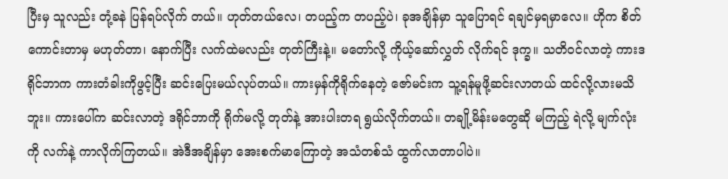ပြီးမှ သူလည်း တုံ့ခနဲ ပြန်ရပ်လိုက် တယ်။ ဟုတ်တယ်လေ၊ တပည့်က တပည့်ပဲ၊ ခုအချိန်မှာ သူပြောရင် ရချင်မှရမှာလေ။ ဟိုက စိတ်ကောင်းတာမှ မဟုတ်တာ၊ နောက်ပြီး လက်ထဲမလည်း တုတ်ကြီးနဲ့။ မတော်လို့ ကိုယ့်ဆော်လွှတ် လိုက်ရင် ဒုက္ခ။ သတိဝင်လာတဲ့ ကားဒရိုင်ဘာက ကားတံခါးကိုဖွင့်ပြီး ဆင်းပြေးမယ်လုပ်တယ်။ ကားမှန်ကိုရိုက်နေတဲ့ ဇော်မင်းက သူ့ရန်မူဖို့ဆင်းလာတယ် ထင်လို့လားမသိဘူး။ ကားပေါ်က ဆင်းလာတဲ့ ဒရိုင်ဘာကို ရိုက်မလို့ တုတ်နဲ့ အားပါးတရ ရွယ်လိုက်တယ်။ တချို့မိန်းမတွေဆို မကြည့် ရဲလို့ မျက်လုံးကို လက်နဲ့ ကာလိုက်ကြတယ်။ အဲဒီအချိန်မှာ အေးစက်မာကြောတဲ့ အသံတစ်သံ ထွက်လာတာပါပဲ။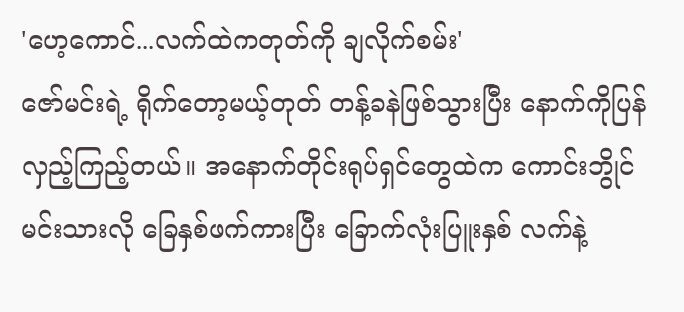'ဟေ့ကောင်...လက်ထဲကတုတ်ကို ချလိုက်စမ်း'
ဇော်မင်းရဲ့ ရိုက်တော့မယ့်တုတ် တန့်ခနဲဖြစ်သွားပြီး နောက်ကိုပြန်လှည့်ကြည့်တယ်။ အနောက်တိုင်းရုပ်ရှင်တွေထဲက ကောင်းဘွိုင် မင်းသားလို ခြေနှစ်ဖက်ကားပြီး ခြောက်လုံးပြူးနှစ် လက်နဲ့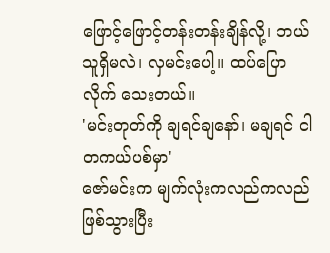ဖြောင့်ဖြောင့်တန်းတန်းချိန်လို့၊ ဘယ်သူရှိမလဲ၊ လှမင်းပေါ့။ ထပ်ပြောလိုက် သေးတယ်။
'မင်းတုတ်ကို ချရင်ချနော်၊ မချရင် ငါတကယ်ပစ်မှာ'
ဇော်မင်းက မျက်လုံးကလည်ကလည်ဖြစ်သွားပြီး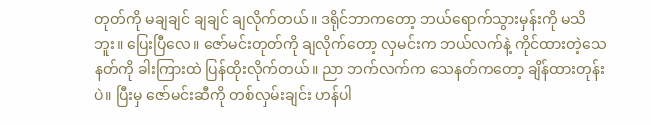တုတ်ကို မချချင် ချချင် ချလိုက်တယ်။ ဒရိုင်ဘာကတော့ ဘယ်ရောက်သွားမှန်းကို မသိဘူး။ ပြေးပြီလေ။ ဇော်မင်းတုတ်ကို ချလိုက်တော့ လှမင်းက ဘယ်လက်နဲ့ ကိုင်ထားတဲ့သေနတ်ကို ခါးကြားထဲ ပြန်ထိုးလိုက်တယ်။ ညာ ဘက်လက်က သေနတ်ကတော့ ချိန်ထားတုန်းပဲ။ ပြီးမှ ဇော်မင်းဆီကို တစ်လှမ်းချင်း ဟန်ပါ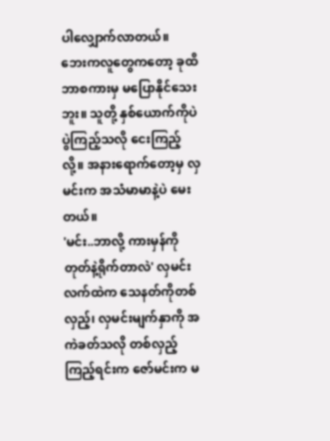ပါလျှောက်လာတယ်။
ဘေးကလူတွေကတော့ ခုထိဘာစကားမှ မပြောနိုင်သေးဘူး။ သူတို့ နှစ်ယောက်ကိုပဲ ပွဲကြည့်သလို ငေးကြည့်လို့။ အနားရောက်တော့မှ လှမင်းက အသံမာမာနဲ့ပဲ မေးတယ်။
'မင်း..ဘာလို့ ကားမှန်ကို တုတ်နဲ့ရိုက်တာလဲ' လှမင်းလက်ထဲက သေနတ်ကိုတစ်လှည့်၊ လှမင်းမျက်နှာကို အကဲခတ်သလို တစ်လှည့် ကြည့်ရင်းက ဇော်မင်းက မ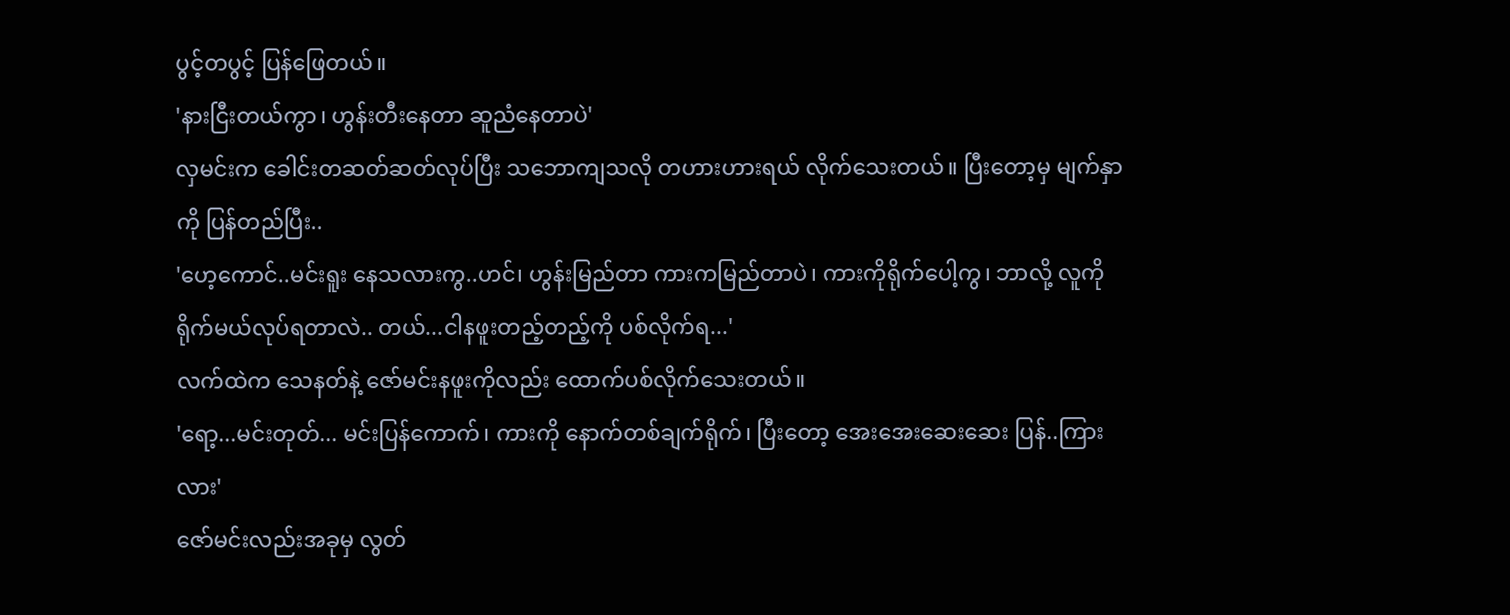ပွင့်တပွင့် ပြန်ဖြေတယ်။
'နားငြီးတယ်ကွာ၊ ဟွန်းတီးနေတာ ဆူညံနေတာပဲ'
လှမင်းက ခေါင်းတဆတ်ဆတ်လုပ်ပြီး သဘောကျသလို တဟားဟားရယ် လိုက်သေးတယ်။ ပြီးတော့မှ မျက်နှာကို ပြန်တည်ပြီး..
'ဟေ့ကောင်..မင်းရူး နေသလားကွ..ဟင်၊ ဟွန်းမြည်တာ ကားကမြည်တာပဲ၊ ကားကိုရိုက်ပေါ့ကွ၊ ဘာလို့ လူကိုရိုက်မယ်လုပ်ရတာလဲ.. တယ်...ငါနဖူးတည့်တည့်ကို ပစ်လိုက်ရ...'
လက်ထဲက သေနတ်နဲ့ ဇော်မင်းနဖူးကိုလည်း ထောက်ပစ်လိုက်သေးတယ်။
'ရော့...မင်းတုတ်... မင်းပြန်ကောက်၊ ကားကို နောက်တစ်ချက်ရိုက်၊ ပြီးတော့ အေးအေးဆေးဆေး ပြန်..ကြားလား'
ဇော်မင်းလည်းအခုမှ လွတ်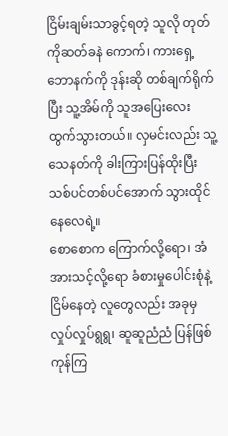ငြိမ်းချမ်းသာခွင့်ရတဲ့ သူလို တုတ်ကိုဆတ်ခနဲ ကောက်၊ ကားရှေ့ ဘောနက်ကို ဒုန်းဆို တစ်ချက်ရိုက်ပြီး သူ့အိမ်ကို သူအပြေးလေး ထွက်သွားတယ်။ လှမင်းလည်း သူ့သေနတ်ကို ခါးကြားပြန်ထိုးပြီး သစ်ပင်တစ်ပင်အောက် သွားထိုင်နေလေရဲ့။
စောစောက ကြောက်လို့ရော၊ အံအားသင့်လို့ရော ခံစားမှုပေါင်းစုံနဲ့ ငြိမ်နေတဲ့ လူတွေလည်း အခုမှ လှုပ်လှုပ်ရွရွ၊ ဆူဆူညံညံ ပြန်ဖြစ်ကုန်ကြ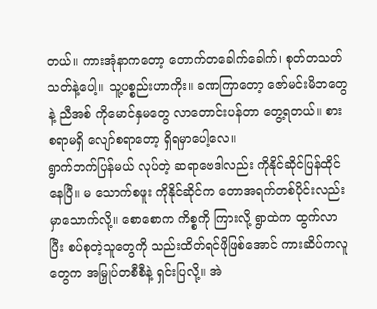တယ်။ ကားအုံနာကတော့ တောက်တခေါက်ခေါက်၊ စုတ်တသတ်သတ်နဲ့ပေါ့။ သူ့ပစ္စည်းဟာကိုး။ ခဏကြာတော့ ဇော်မင်းမိဘတွေနဲ့ ညီအစ် ကိုမောင်နှမတွေ လာတောင်းပန်တာ တွေ့ရတယ်။ စားစရာမရှိ လျော်စရာတော့ ရှိရမှာပေါ့လေ။
ရွာက်ဘက်ပြန်မယ် လုပ်တဲ့ ဆရာဗေဒါလည်း ကိုနိုင်ဆိုင်ပြန်ထိုင်နေပြီ။ မ သောက်စဖူး ကိုနိုင်ဆိုင်က တောအရက်တစ်ပိုင်းလည်း မှာသောက်လို့။ စောစောက ကိစ္စကို ကြားလို့ ရွာထဲက ထွက်လာပြီး စပ်စုတဲ့သူတွေကို သည်းထိတ်ရင်ဖိုဖြစ်အောင် ကားဆိပ်ကလူတွေက အမြှုပ်တစီစီနဲ့ ရှင်းပြလို့။ အဲ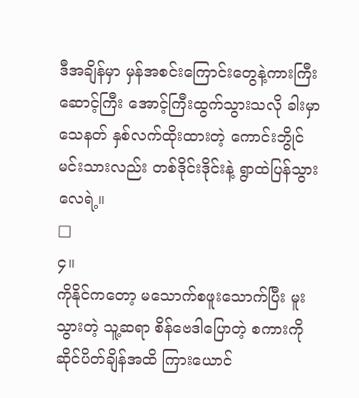ဒီအချိန်မှာ မှန်အစင်းကြောင်းတွေနဲ့ကားကြီး ဆောင့်ကြီး အောင့်ကြီးထွက်သွားသလို ခါးမှာသေနတ် နှစ်လက်ထိုးထားတဲ့ ကောင်းဘွိုင်မင်းသားလည်း တစ်ဒိုင်းဒိုင်းနဲ့ ရွာထဲပြန်သွားလေရဲ့။
□
၄။
ကိုနိုင်ကတော့ မသောက်စဖူးသောက်ပြီး မူးသွားတဲ့ သူ့ဆရာ စိန်ဗေဒါပြောတဲ့ စကားကို ဆိုင်ပိတ်ချိန်အထိ ကြားယောင်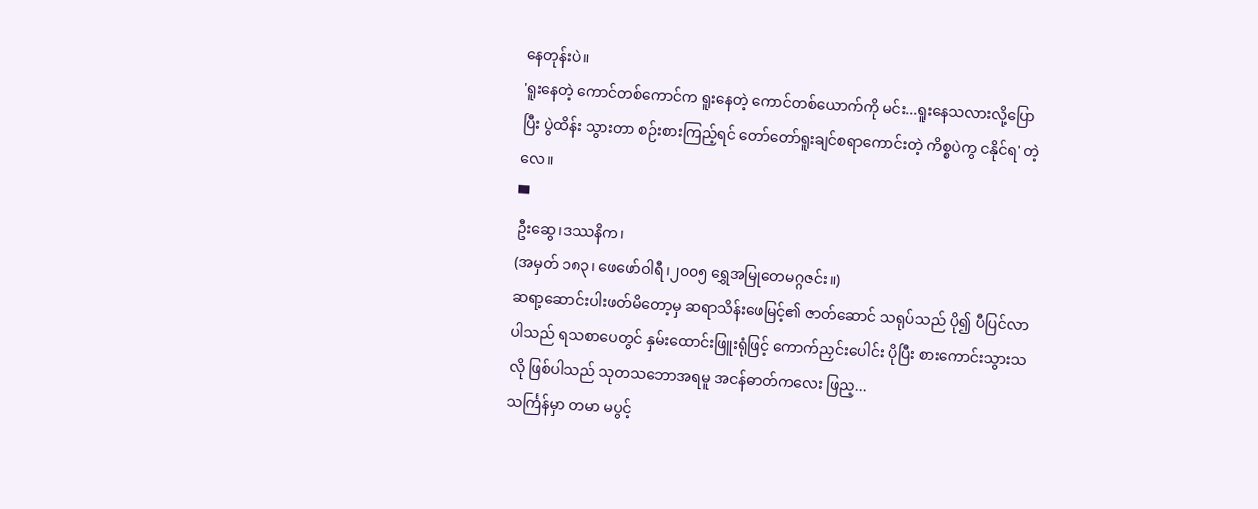နေတုန်းပဲ။
'ရူးနေတဲ့ ကောင်တစ်ကောင်က ရူးနေတဲ့ ကောင်တစ်ယောက်ကို မင်း...ရူးနေသလားလို့ပြောပြီး ပွဲထိန်း သွားတာ စဉ်းစားကြည့်ရင် တော်တော်ရူးချင်စရာကောင်းတဲ့ ကိစ္စပဲကွ ငနိုင်ရ' တဲ့လေ။
▀
ဦးဆွေ၊ဒဿနိက၊
(အမှတ် ၁၈၃၊ ဖေဖော်ဝါရီ၊၂၀၀၅ ရွှေအမြုတေမဂ္ဂဇင်း။)
ဆရာ့ဆောင်းပါးဖတ်မိတော့မှ ဆရာသိန်းဖေမြင့်၏ ဇာတ်ဆောင် သရုပ်သည် ပို၍ ပီပြင်လာပါသည် ရသစာပေတွင် နှမ်းထောင်းဖြူးရုံဖြင့် ကောက်ညှင်းပေါင်း ပိုပြီး စားကောင်းသွားသလို ဖြစ်ပါသည် သုတသဘောအရမူ အငန်ဓာတ်ကလေး ဖြည့...
သင်္ကြန်မှာ တမာ မပွင့်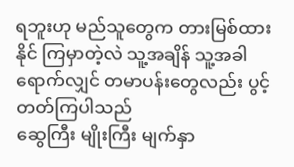ရဘူးဟု မည်သူတွေက တားမြစ်ထားနိုင် ကြမှာတဲ့လဲ သူ့အချိန် သူ့အခါ ရောက်လျှင် တမာပန်းတွေလည်း ပွင့်တတ်ကြပါသည်
ဆွေကြီး မျိုးကြီး မျက်နှာ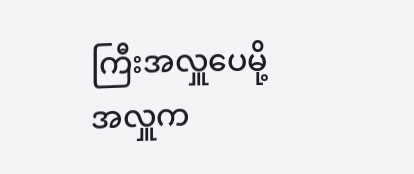ကြီးအလှူပေမို့ အလှူက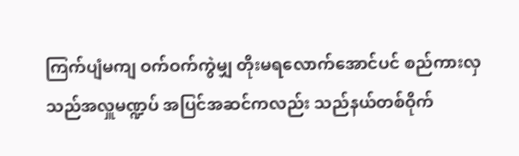ကြက်ပျံမကျ ဝက်ဝက်ကွဲမျှ တိုးမရလောက်အောင်ပင် စည်ကားလှသည်အလှူမဏ္ဍပ် အပြင်အဆင်ကလည်း သည်နယ်တစ်ဝိုက်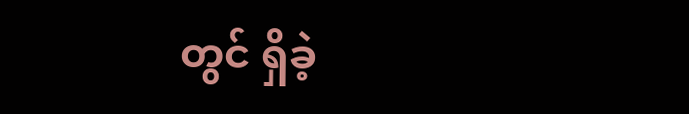တွင် ရှိခဲ့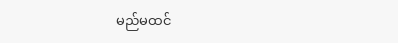မည်မထင်